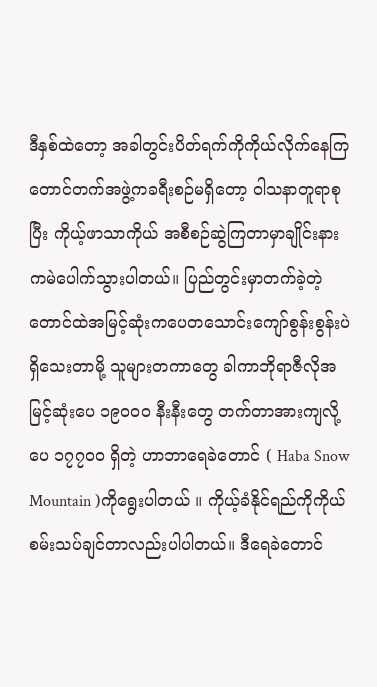ဒီနှစ်ထဲတော့ အခါတွင်းပိတ်ရက်ကိုကိုယ်လိုက်နေကြတောင်တက်အဖွဲ့ကခရီးစဉ်မရှိတော့ ဝါသနာတူရာစုပြီး ကိုယ့်ဖာသာကိုယ် အစီစဉ်ဆွဲကြတာမှာချိုင်းနားကမဲပေါက်သွားပါတယ်။ ပြည်တွင်းမှာတက်ခဲ့တဲ့ တောင်ထဲအမြင့်ဆုံးကပေတသောင်းကျော်စွန်းစွန်းပဲရှိသေးတာမို့ သူများတကာတွေ ခါကာဘိုရာဇီလိုအမြင့်ဆုံးပေ ၁၉၀၀ဝ နီးနီးတွေ တက်တာအားကျလို့ ပေ ၁၇၇၀ဝ ရှိတဲ့ ဟာဘာရေခဲတောင် ( Haba Snow Mountain )ကိုရွေးပါတယ် ။ ကိုယ့်ခံနိုင်ရည်ကိုကိုယ်စမ်းသပ်ချင်တာလည်းပါပါတယ်။ ဒီရေခဲတောင်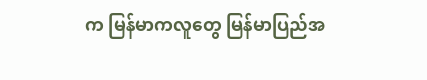က မြန်မာကလူတွေ မြန်မာပြည်အ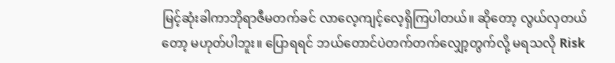မြင့်ဆုံးခါကာဘိုရာဇီမတက်ခင် လာလေ့ကျင့်လေ့ရှိကြပါတယ်။ ဆိုတော့ လွယ်လှတယ်တော့ မဟုတ်ပါဘူး။ ပြောရရင် ဘယ်တောင်ပဲတက်တက်လျှော့တွက်လို့ မရသလို Risk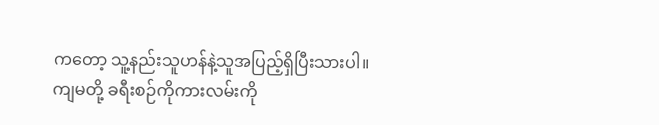ကတော့ သူ့နည်းသူဟန်နဲ့သူအပြည့်ရှိပြီးသားပါ။ ကျမတို့ ခရီးစဉ်ကိုကားလမ်းကို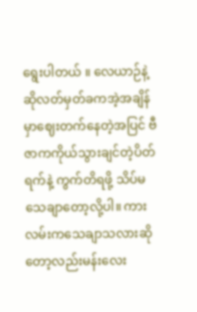ရွေးပါတယ် ။ လေယာဉ်နဲ့ဆိုလတ်မှတ်ခကအဲ့အချိန်မှာဈေးတက်နေတဲ့အပြင် ဗီဇာကကိုယ်သွားချင်တဲ့ပိတ်ရက်နဲ့ ကွက်တိရဖို့ သိပ်မသေချာတော့လို့ပါ။ ကားလမ်းကသေချာသလားဆိုတော့လည်းမန်းလေး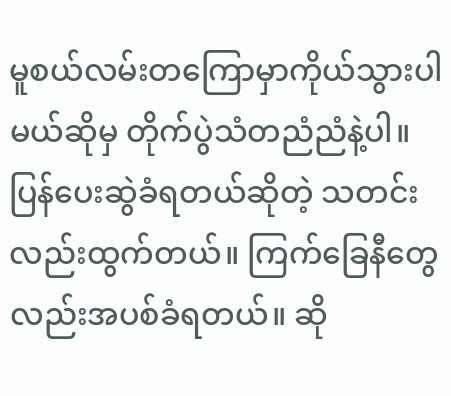မူစယ်လမ်းတကြောမှာကိုယ်သွားပါမယ်ဆိုမှ တိုက်ပွဲသံတညံညံနဲ့ပါ။ ပြန်ပေးဆွဲခံရတယ်ဆိုတဲ့ သတင်းလည်းထွက်တယ်။ ကြက်ခြေနီတွေလည်းအပစ်ခံရတယ်။ ဆို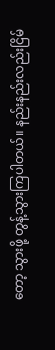တော့ သွားဖို့ တွန့်သွားကြပါတယ်။ နည်းနည်းလည်းငြိမ်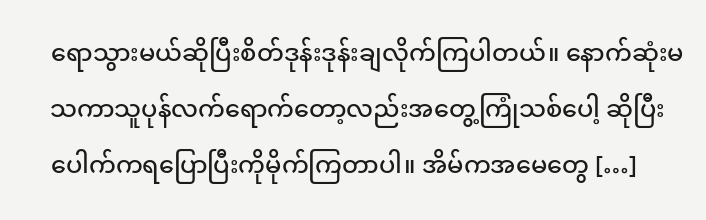ရောသွားမယ်ဆိုပြီးစိတ်ဒုန်းဒုန်းချလိုက်ကြပါတယ်။ နောက်ဆုံးမသကာသူပုန်လက်ရောက်တော့လည်းအတွေ့ကြုံသစ်ပေါ့ ဆိုပြီးပေါက်ကရပြောပြီးကိုမိုက်ကြတာပါ။ အိမ်ကအမေတွေ […]